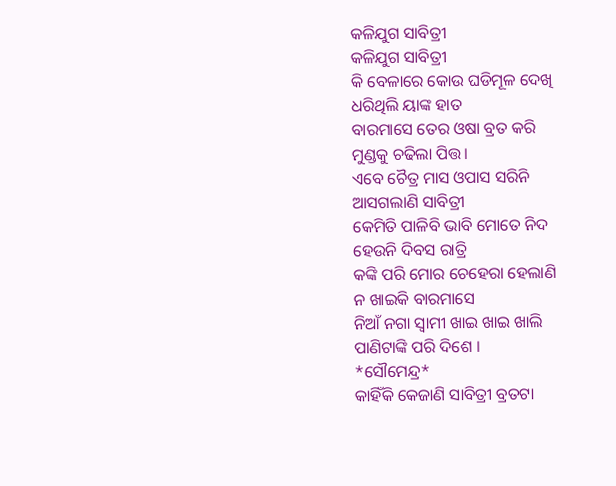କଳିଯୁଗ ସାବିତ୍ରୀ
କଳିଯୁଗ ସାବିତ୍ରୀ
କି ବେଳାରେ କୋଉ ଘଡିମୂଳ ଦେଖି
ଧରିଥିଲି ୟାଙ୍କ ହାତ
ବାରମାସେ ତେର ଓଷା ବ୍ରତ କରି
ମୁଣ୍ଡକୁ ଚଢିଲା ପିତ୍ତ।
ଏବେ ଚୈତ୍ର ମାସ ଓପାସ ସରିନି
ଆସଗଲାଣି ସାବିତ୍ରୀ
କେମିତି ପାଳିବି ଭାବି ମୋତେ ନିଦ
ହେଉନି ଦିବସ ରାତ୍ରି
କଙ୍କି ପରି ମୋର ଚେହେରା ହେଲାଣି
ନ ଖାଇକି ବାରମାସେ
ନିଆଁ ନଗା ସ୍ବାମୀ ଖାଇ ଖାଇ ଖାଲି
ପାଣିଟାଙ୍କି ପରି ଦିଶେ ।
*ସୌମେନ୍ଦ୍ର*
କାହିଁକି କେଜାଣି ସାବିତ୍ରୀ ବ୍ରତଟା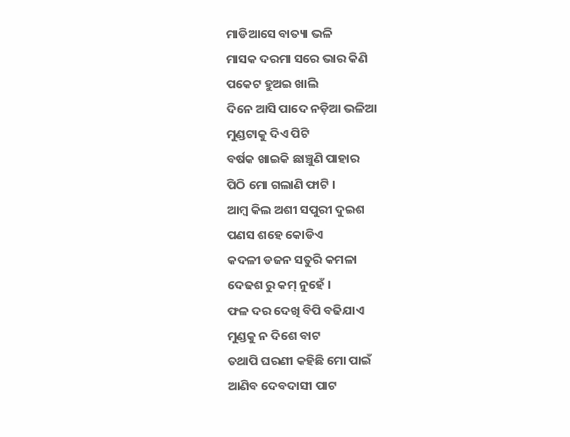ମାଡିଆସେ ବାତ୍ୟା ଭଳି
ମାସକ ଦରମା ସରେ ଭାର କିଣି
ପକେଟ ହୁଅଇ ଖାଲି
ଦିନେ ଆସି ପାଦେ ନଡ଼ିଆ ଭଳିଆ
ମୁଣ୍ଡଟାକୁ ଦିଏ ପିଟି
ବର୍ଷକ ଖାଇକି ଛାଞ୍ଚୁଣି ପାହାର
ପିଠି ମୋ ଗଲାଣି ଫାଟି ।
ଆମ୍ବ କିଲ ଅଶୀ ସପୁରୀ ଦୁଇଶ
ପଣସ ଶହେ କୋଡିଏ
କଦଳୀ ଡଜନ ସତୁରି କମଳା
ଦେଢଶ ରୁ କମ୍ ନୁହେଁ ।
ଫଳ ଦର ଦେଖି ବିପି ବଢିଯାଏ
ମୁଣ୍ଡକୁ ନ ଦିଶେ ବାଟ
ତଥାପି ଘରଣୀ କହିଛି ମୋ ପାଇଁ
ଆଣିବ ଦେବଦାସୀ ପାଟ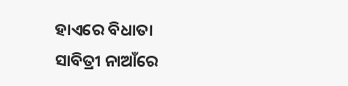ହାଏରେ ବିଧାତା ସାବିତ୍ରୀ ନାଆଁରେ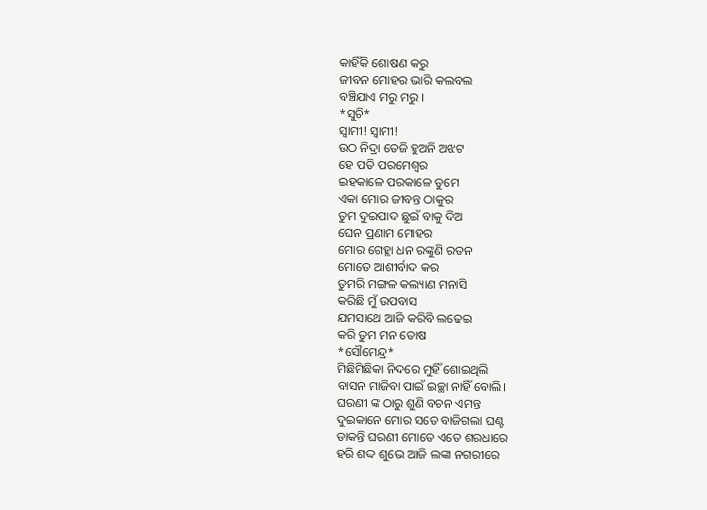କାହିଁକି ଶୋଷଣ କରୁ
ଜୀବନ ମୋହର ଭାରି କଲବଲ
ବଞ୍ଚିଯାଏ ମରୁ ମରୁ ।
*ସୁଚି*
ସ୍ୱାମୀ! ସ୍ୱାମୀ!
ଉଠ ନିଦ୍ରା ତେଜି ହୁଅନି ଅଝଟ
ହେ ପତି ପରମେଶ୍ବର
ଇହକାଳେ ପରକାଳେ ତୁମେ
ଏକା ମୋର ଜୀବନ୍ତ ଠାକୁର
ତୁମ ଦୁଇପାଦ ଛୁଇଁ ବାକୁ ଦିଅ
ଘେନ ପ୍ରଣାମ ମୋହର
ମୋର ଗେହ୍ଲା ଧନ ରଙ୍କୁଣି ରତନ
ମୋତେ ଆଶୀର୍ବାଦ କର
ତୁମରି ମଙ୍ଗଳ କଲ୍ୟାଣ ମନାସି
କରିଛି ମୁଁ ଉପବାସ
ଯମସାଥେ ଆଜି କରିବି ଲଢେଇ
କରି ତୁମ ମନ ତୋଷ
*ସୌମେନ୍ଦ୍ର*
ମିଛିମିଛିକା ନିଦରେ ମୁହିଁ ଶୋଇଥିଲି
ବାସନ ମାଜିବା ପାଇଁ ଇଚ୍ଛା ନାହିଁ ବୋଲି।
ଘରଣୀ ଙ୍କ ଠାରୁ ଶୁଣି ବଚନ ଏମନ୍ତ
ଦୁଇକାନେ ମୋର ସତେ ବାଜିଗଲା ଘଣ୍ଟ
ଡାକନ୍ତି ଘରଣୀ ମୋତେ ଏତେ ଶରଧାରେ
ହରି ଶଦ୍ଦ ଶୁଭେ ଆଜି ଲଙ୍କା ନଗରୀରେ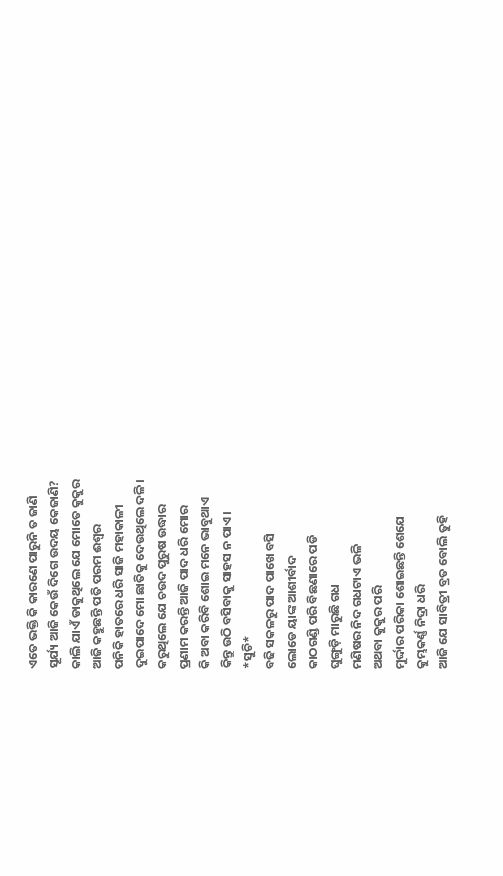ଏତେ ଭକ୍ତି କି କାରଣେ ପାରୁନି ତ ଜାଣି
ସୂର୍ଯ୍ୟ ଆଜି କେଉଁ ଦିଗେ ଉଦୟ କେଜାଣି?
କାଲି ଯାଏଁ ଡାକୁଥିଲେ ଯେ ମୋତେ କୁକୁର
ଆଜି କହୁଛନ୍ତି ପତି ପରମ ଈଶ୍ୱର
ପନିକି ହାତରେ ଧରି ସାଜି ମହାକାଳୀ
ଦୁଇପାଦେ ମୋ ଛାତିକୁ ଦେଉଥିଲେ ଦଳି।
କରୁଥିଲେ ଯେ ଚଉଦ ପୁରୁଷ ଉଦ୍ଧାର
ପ୍ରଣାମ କରନ୍ତି ଆଜି ପାଦ ଧରି ମୋର
କି ଅବା କରିବି ଶୋଇ ମନେ ଭାବୁଥାଏ
କିନ୍ତୁ ଉଠି ବସିବାକୁ ସାହସ ନ ପାଏ।
*ସୁଚି*
ବଢି ସକଳରୁ ପାଦ ପାଖେ ବସି
ଲୋଡେ ୟାଙ୍କ ଆଶୀର୍ବାଦ
କାଠଗଣ୍ଡି ପରି ବିଛଣାରେ ପଡି
ଘୁଙ୍ଗୁଡ଼ି ମାରୁଛି ଗଧ
ମଣିଷର ନିଦ ଗଧଟାଏ ଭଳି
ଅଥବା କୁକୁର ପରି
ମୁର୍ଦ୍ଦାର ପରିକା ଶୋଇଛନ୍ତି ଶେଯେ
କୁମ୍ଭକର୍ଣ୍ଣ ନିଦ୍ରା ଧରି
ଆଜି ଯେ ସାବିତ୍ରୀ ବ୍ରତ ବୋଲି ତୁହି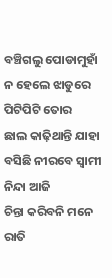ବଞ୍ଚିଗଲୁ ପୋଡାମୁହାଁ
ନ ହେଲେ ଝାଡୁରେ ପିଟିପିଟି ତୋର
ଛାଲ କାଢ଼ିଥାନ୍ତି ଯାହା
ବସିଛି ନୀରବେ ସ୍ବାମୀ ନିନ୍ଦା ଆଜି
ଚିନ୍ତା କରିବନି ମନେ
ରାତି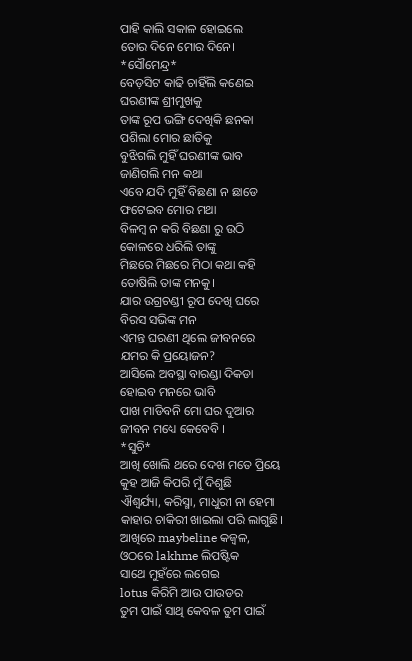ପାହି କାଲି ସକାଳ ହୋଇଲେ
ତୋର ଦିନେ ମୋର ଦିନେ।
*ସୌମେନ୍ଦ୍ର*
ବେଡ଼ସିଟ କାଢି ଚାହିଁଲି କଣେଇ
ଘରଣୀଙ୍କ ଶ୍ରୀମୁଖକୁ
ତାଙ୍କ ରୂପ ଭଙ୍ଗି ଦେଖିକି ଛନକା
ପଶିଲା ମୋର ଛାତିକୁ
ବୁଝିଗଲି ମୁହିଁ ଘରଣୀଙ୍କ ଭାବ
ଜାଣିଗଲି ମନ କଥା
ଏବେ ଯଦି ମୁହିଁ ବିଛଣା ନ ଛାଡେ
ଫଟେଇବ ମୋର ମଥା
ବିଳମ୍ବ ନ କରି ବିଛଣା ରୁ ଉଠି
କୋଳରେ ଧରିଲି ତାଙ୍କୁ
ମିଛରେ ମିଛରେ ମିଠା କଥା କହି
ତୋଷିଲି ତାଙ୍କ ମନକୁ।
ଯାର ଉଗ୍ରଚଣ୍ଡୀ ରୂପ ଦେଖି ଘରେ
ବିରସ ସଭିଙ୍କ ମନ
ଏମନ୍ତ ଘରଣୀ ଥିଲେ ଜୀବନରେ
ଯମର କି ପ୍ରୟୋଜନ?
ଆସିଲେ ଅବସ୍ଥା ବାରଣ୍ଡା ଦିକଡା
ହୋଇବ ମନରେ ଭାବି
ପାଖ ମାଡିବନି ମୋ ଘର ଦୁଆର
ଜୀବନ ମଧ୍ୟେ କେବେବି ।
*ସୁଚି*
ଆଖି ଖୋଲି ଥରେ ଦେଖ ମତେ ପ୍ରିୟେ
କୁହ ଆଜି କିପରି ମୁଁ ଦିଶୁଛି
ଐଶ୍ୱର୍ଯ୍ୟା, କରିସ୍ମା, ମାଧୁରୀ ନା ହେମା
କାହାର ଚାକିରୀ ଖାଇଲା ପରି ଲାଗୁଛି।
ଆଖିରେ maybeline କଜ୍ବଳ,
ଓଠରେ lakhme ଲିପଷ୍ଟିକ
ସାଥେ ମୁହଁରେ ଲଗେଇ
lotus କିରିମି ଆଉ ପାଉଡର
ତୁମ ପାଇଁ ସାଥି କେବଳ ତୁମ ପାଇଁ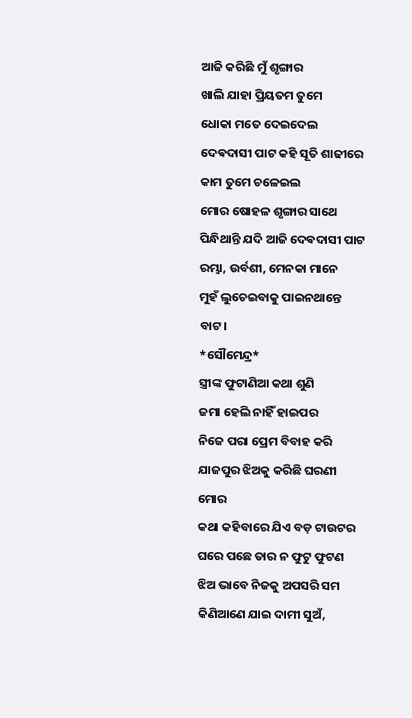ଆଜି କରିଛି ମୁଁ ଶୃଙ୍ଗାର
ଖାଲି ଯାହା ପ୍ରିୟତମ ତୁମେ
ଧୋକା ମତେ ଦେଇଦେଲ
ଦେଵଦାସୀ ପାଟ କହି ସୂତି ଶାଢୀରେ
କାମ ତୁମେ ଚଳେଇଲ
ମୋର ଷୋହଳ ଶୃଙ୍ଗାର ସାଥେ
ପିନ୍ଧିଥାନ୍ତି ଯଦି ଆଜି ଦେଵଦାସୀ ପାଟ
ରମ୍ଭା, ଉର୍ବଶୀ, ମେନକା ମାନେ
ମୁହଁ ଲୁଚେଇବାକୁ ପାଇନଥାନ୍ତେ ବାଟ।
*ସୌମେନ୍ଦ୍ର*
ସ୍ତ୍ରୀଙ୍କ ଫୁଟାଣିଆ କଥା ଶୁଣି
ଜମା ହେଲି ନାହିଁ ହାଇପର
ନିଜେ ପରା ପ୍ରେମ ବିବାହ କରି
ଯାଜପୁର ଝିଅକୁ କରିଛି ଘରଣୀ ମୋର
କଥା କହିବାରେ ଯିଏ ବଡ଼ ଟାଉଟର
ଘରେ ପଛେ ତାର ନ ଫୁଟୁ ଫୁଟଣ
ଝିଅ ଭାବେ ନିଜକୁ ଅପସରି ସମ
କିଣିଆଣେ ଯାଇ ଦାମୀ ସୁଅଁ,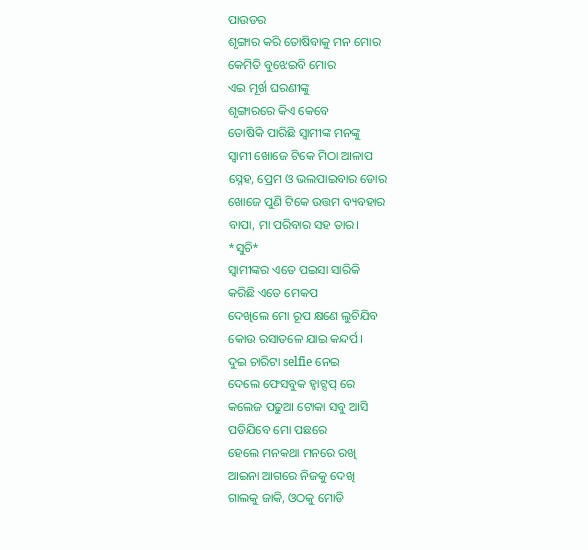ପାଉଡର
ଶୃଙ୍ଗାର କରି ତୋଷିବାକୁ ମନ ମୋର
କେମିତି ବୁଝେଇବି ମୋର
ଏଇ ମୂର୍ଖ ଘରଣୀଙ୍କୁ
ଶୃଙ୍ଗାରରେ କିଏ କେବେ
ତୋଷିକି ପାରିଛି ସ୍ୱାମୀଙ୍କ ମନଙ୍କୁ
ସ୍ୱାମୀ ଖୋଜେ ଟିକେ ମିଠା ଆଳାପ
ସ୍ନେହ, ପ୍ରେମ ଓ ଭଲପାଇବାର ଡୋର
ଖୋଜେ ପୁଣି ଟିକେ ଉତ୍ତମ ବ୍ୟବହାର
ବାପା, ମା ପରିବାର ସହ ତାର।
*ସୁଚି*
ସ୍ୱାମୀଙ୍କର ଏତେ ପଇସା ସାରିକି
କରିଛି ଏତେ ମେକପ
ଦେଖିଲେ ମୋ ରୂପ କ୍ଷଣେ ଲୁଚିଯିବ
କୋଉ ରସାତଳେ ଯାଇ କନ୍ଦର୍ପ।
ଦୁଇ ଚାରିଟା selfie ନେଇ
ଦେଲେ ଫେସବୁକ ହ୍ବାଟ୍ସପ୍ ରେ
କଲେଜ ପଢୁଆ ଟୋକା ସବୁ ଆସି
ପଡିଯିବେ ମୋ ପଛରେ
ହେଲେ ମନକଥା ମନରେ ରଖି
ଆଇନା ଆଗରେ ନିଜକୁ ଦେଖି
ଗାଲକୁ ଜାକି, ଓଠକୁ ମୋଡି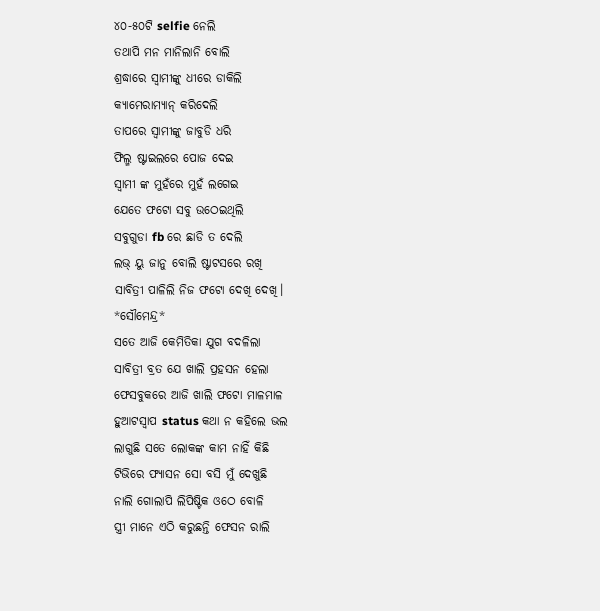୪୦-୫୦ଟି selfie ନେଲି
ତଥାପି ମନ ମାନିଲାନି ବୋଲି
ଶ୍ରଦ୍ଧାରେ ସ୍ବାମୀଙ୍କୁ ଧୀରେ ଡାକିଲି
କ୍ୟାମେରାମ୍ୟାନ୍ କରିଦେଲି
ତାପରେ ସ୍ୱାମୀଙ୍କୁ ଜାବୁଡି ଧରି
ଫିଲ୍ମ ଷ୍ଟାଇଲରେ ପୋଜ ଦେଇ
ସ୍ବାମୀ ଙ୍କ ମୁହଁରେ ମୁହଁ ଲଗେଇ
ଯେତେ ଫଟୋ ସବୁ ଉଠେଇଥିଲି
ସବୁଗୁଡା fb ରେ ଛାଡି ତ ଦେଲି
ଲଭ୍ ୟୁ ଜାନୁ ବୋଲି ଷ୍ଟାଟସରେ ରଖି
ସାବିତ୍ରୀ ପାଳିଲି ନିଜ ଫଟୋ ଦେଖି ଦେଖି।
*ସୌମେନ୍ଦ୍ର*
ସତେ ଆଜି କେମିତିକା ଯୁଗ ବଦଳିଲା
ସାବିତ୍ରୀ ବ୍ରତ ଯେ ଖାଲି ପ୍ରହସନ ହେଲା
ଫେସବୁକରେ ଆଜି ଖାଲି ଫଟୋ ମାଳମାଳ
ହୁଆଟସ୍ୱାପ status କଥା ନ କହିଲେ ଭଲ
ଲାଗୁଛି ସତେ ଲୋକଙ୍କ କାମ ନାହିଁ କିଛି
ଟିଭିରେ ଫ୍ୟାସନ ସୋ ବସି ମୁଁ ଦେଖୁଛି
ନାଲି ଗୋଲାପି ଲିପିଷ୍ଟିକ ଓଠେ ବୋଳି
ସ୍ତ୍ରୀ ମାନେ ଏଠି କରୁଛନ୍ତି ଫେସନ ରାଲି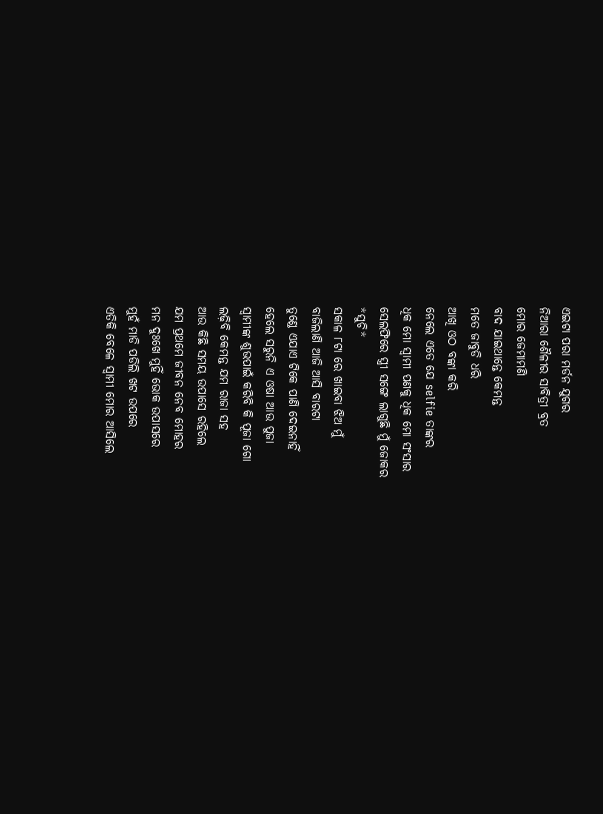ଏଇଟା ପରା ମର୍ଡନ ଯୁଗର
ନିଆରା ଶୈଳୀର ସାବିତ୍ରୀ ବ୍ରତ
ମୋର ଜେମାମଣି
ବାଦ ଯାଇଥାନ୍ତେ କେମନ୍ତ
ମତେ ଜାବୁଡି ଧରି
ଆଖି ଓଠ ବଙ୍କା କରି
ନେଲେ ଏତେ ଯେ selfie ତାଙ୍କର
ଧିକ ମୋ ସ୍ବାମୀ ପଣକୁ ଧିକ ମୋ ସଂସାର
ସେଲଫିରେ ସ୍ତ୍ରୀ ସଙ୍ଗେ ଲାଗୁଛି ମୁଁ ଜୋକର
*ସୁଚି*
ସକାଳ ୮ଟା ରେ ଖାଇବା ଝିଅ ମୁଁ
ବାଜିଲାଣି ଆଜି ଆସି ବାରଟା
ତୁଣ୍ଡେ ଏଯାଏ ଟିକେ ପାଣି ଦେଇନାହିଁ
ହେଲେ ସରୁନି ଏ ଓଷା ଆଉ ପୁଜା
ସ୍ୱାମୀଙ୍କ ଶୁଭପାଇଁ କରିବି କି ପୂଜା ଗୋ
ଲଢ଼ିବି କେମନ୍ତ ଯମ ରାଜା ସହ
ଆଉ କିଛି ସମୟ ଉପାସେ ରହିଲେ
ଯମ ପ୍ରଥମେ ଜୀବନ ନେବ ମୋହର
ମନ ଦୁଃଖେ ମୁହିଁ ଭୋକ ଉପାସରେ
ମୁହଁ ମାଡି ପଡିଲି ଖଟ ଉପରେ
ଏତିକି ବେଳେ ସ୍ୱାମୀ ମୋର ଆସିଲେ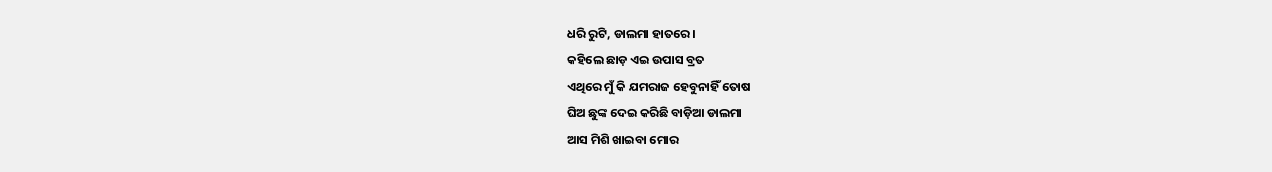ଧରି ରୁଟି, ଡାଲମା ହାତରେ।
କହିଲେ ଛାଡ଼ ଏଇ ଉପାସ ବ୍ରତ
ଏଥିରେ ମୁଁ କି ଯମରାଜ ହେବୁନାହିଁ ତୋଷ
ଘିଅ ଛୁଙ୍କ ଦେଇ କରିଛି ବାଡ଼ିଆ ଡାଲମା
ଆସ ମିଶି ଖାଇବା ମୋର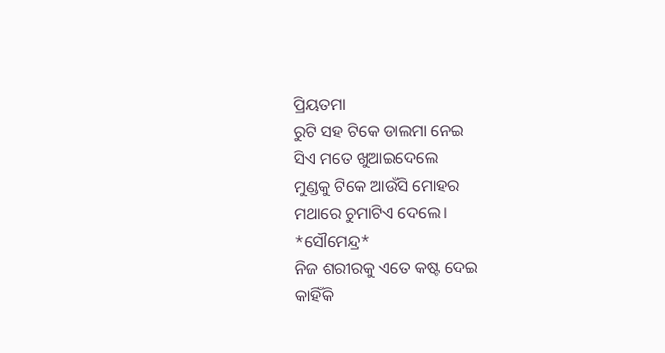ପ୍ରିୟତମା
ରୁଟି ସହ ଟିକେ ଡାଲମା ନେଇ
ସିଏ ମତେ ଖୁଆଇଦେଲେ
ମୁଣ୍ଡକୁ ଟିକେ ଆଉଁସି ମୋହର
ମଥାରେ ଚୁମାଟିଏ ଦେଲେ।
*ସୌମେନ୍ଦ୍ର*
ନିଜ ଶରୀରକୁ ଏତେ କଷ୍ଟ ଦେଇ
କାହିଁକି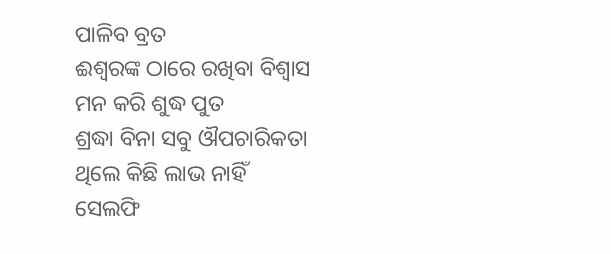ପାଳିବ ବ୍ରତ
ଈଶ୍ବରଙ୍କ ଠାରେ ରଖିବା ବିଶ୍ୱାସ
ମନ କରି ଶୁଦ୍ଧ ପୁତ
ଶ୍ରଦ୍ଧା ବିନା ସବୁ ଔପଚାରିକତା
ଥିଲେ କିଛି ଲାଭ ନାହିଁ
ସେଲଫି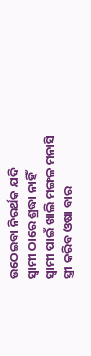ଉଠେଇବା ନିରର୍ଥକ ଯଦି
ସ୍ବାମୀ ଠାରେ ଶ୍ରଦ୍ଧା ନାହିଁ
ସ୍ବାମୀ ପାଇଁ ଖାଲି ମଙ୍ଗଳ ମନାସି
ସ୍ତ୍ରୀ କରିବ ଓଷା ବାର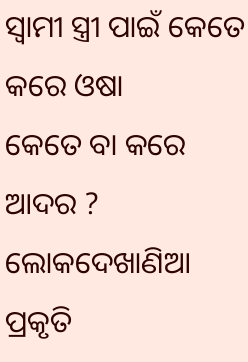ସ୍ବାମୀ ସ୍ତ୍ରୀ ପାଇଁ କେତେ କରେ ଓଷା
କେତେ ବା କରେ ଆଦର ?
ଲୋକଦେଖାଣିଆ ପ୍ରକୃତି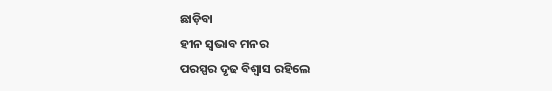ଛାଡ଼ିବା
ହୀନ ସ୍ବଭାବ ମନର
ପରସ୍ପର ଦୃଢ ବିଶ୍ବାସ ରହିଲେ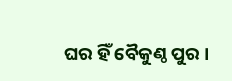ଘର ହିଁ ବୈକୁଣ୍ଠ ପୁର ।